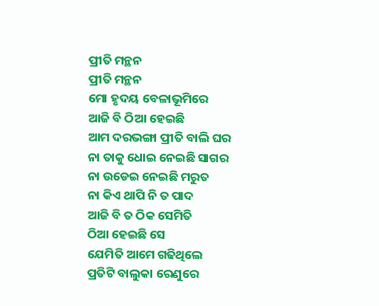ପ୍ରୀତି ମନ୍ଥନ
ପ୍ରୀତି ମନ୍ଥନ
ମୋ ହୃଦୟ ବେଳାଭୂମିରେ
ଆଜି ବି ଠିଆ ହେଇଛି
ଆମ ଦରଭଙ୍ଗା ପ୍ରୀତି ବାଲି ଘର
ନା ତାକୁ ଧୋଇ ନେଇଛି ସାଗର
ନା ଉଡେଇ ନେଇଛି ମରୁତ
ନା କିଏ ଥାପି ନି ତ ପାଦ
ଆଜି ବି ତ ଠିକ ସେମିତି
ଠିଆ ହେଇଛି ସେ
ଯେମିତି ଆମେ ଗଢିଥିଲେ
ପ୍ରତିଟି ବାଲୁକା ରେଣୁରେ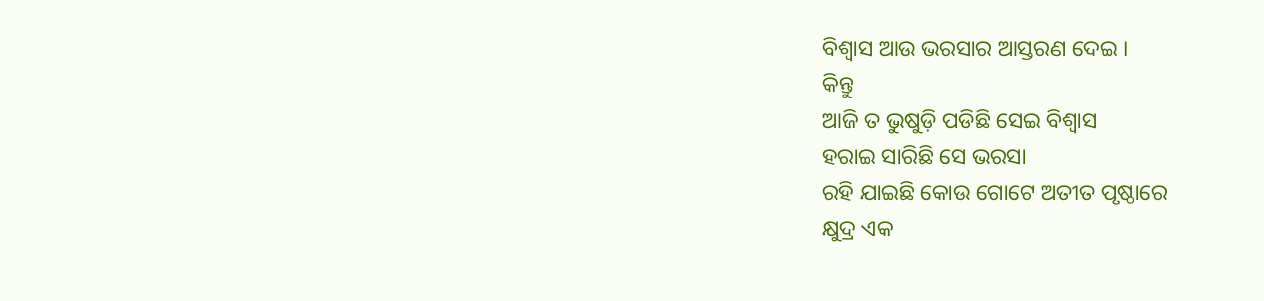ବିଶ୍ୱାସ ଆଉ ଭରସାର ଆସ୍ତରଣ ଦେଇ ।
କିନ୍ତୁ
ଆଜି ତ ଭୁଷୁଡ଼ି ପଡିଛି ସେଇ ବିଶ୍ୱାସ
ହରାଇ ସାରିଛି ସେ ଭରସା
ରହି ଯାଇଛି କୋଉ ଗୋଟେ ଅତୀତ ପୃଷ୍ଠାରେ
କ୍ଷୁଦ୍ର ଏକ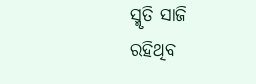ସ୍ମୃତି ସାଜି
ରହିଥିବ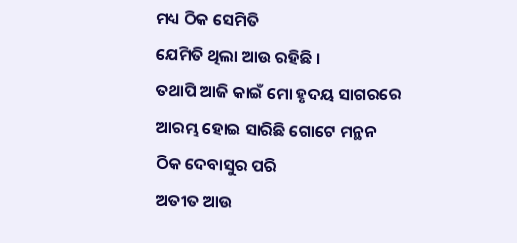ମଧ୍ୟ ଠିକ ସେମିତି
ଯେମିତି ଥିଲା ଆଉ ରହିଛି ।
ତଥାପି ଆଜି କାଇଁ ମୋ ହୃଦୟ ସାଗରରେ
ଆରମ୍ଭ ହୋଇ ସାରିଛି ଗୋଟେ ମନ୍ଥନ
ଠିକ ଦେବାସୁର ପରି
ଅତୀତ ଆଉ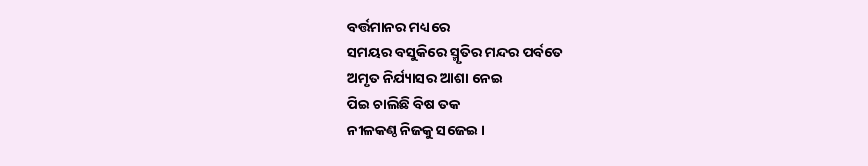ବର୍ତ୍ତମାନର ମଧ୍ୟରେ
ସମୟର ବସୁକିରେ ସ୍ମୃତିର ମନ୍ଦର ପର୍ବତେ
ଅମୃତ ନିର୍ଯ୍ୟାସର ଆଶା ନେଇ
ପିଇ ଚାଲିଛି ବିଷ ତକ
ନୀଳକଣ୍ଠ ନିଜକୁ ସଜେଇ ।